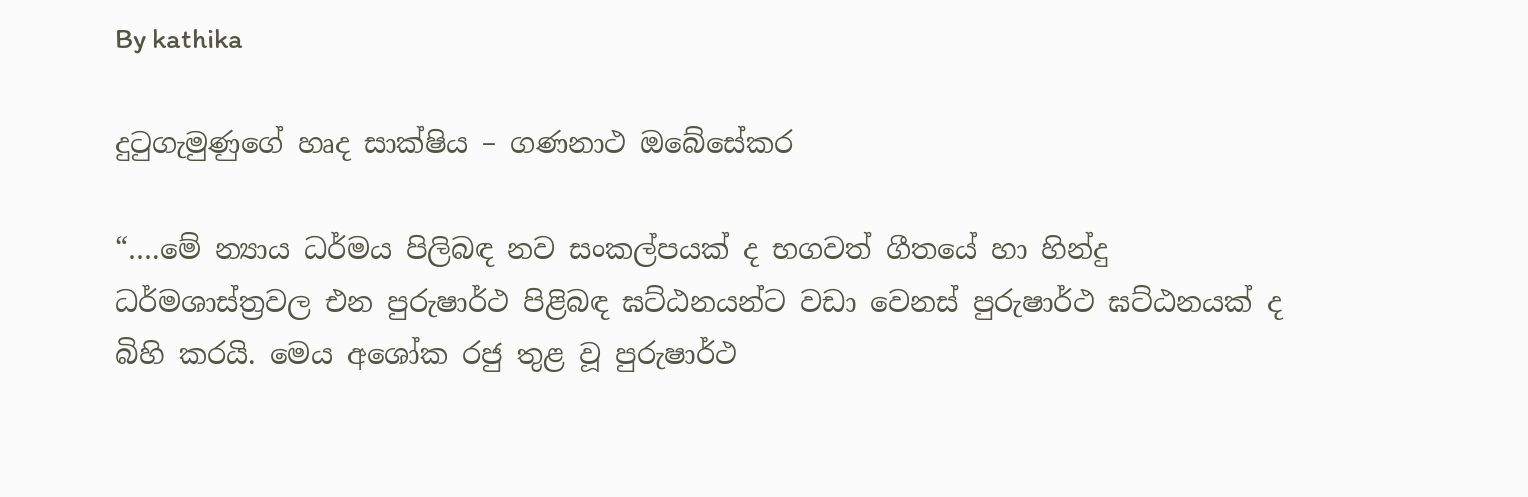By kathika

දුටුගැමුණුගේ හෘද සාක්ෂිය – ගණනාථ ඔබේසේකර

“….මේ න්‍යාය ධර්මය පිලිබඳ නව සංකල්පයක් ද භගවත් ගීතයේ හා හින්දු ධර්මශාස්ත්‍රවල එන පුරුෂාර්ථ පිළිබඳ ඝට්ඨනයන්ට වඩා වෙනස් පුරුෂාර්ථ ඝට්ඨනයක් ද බිහි කරයි. මෙය අශෝක රජු තුළ වූ පුරුෂාර්ථ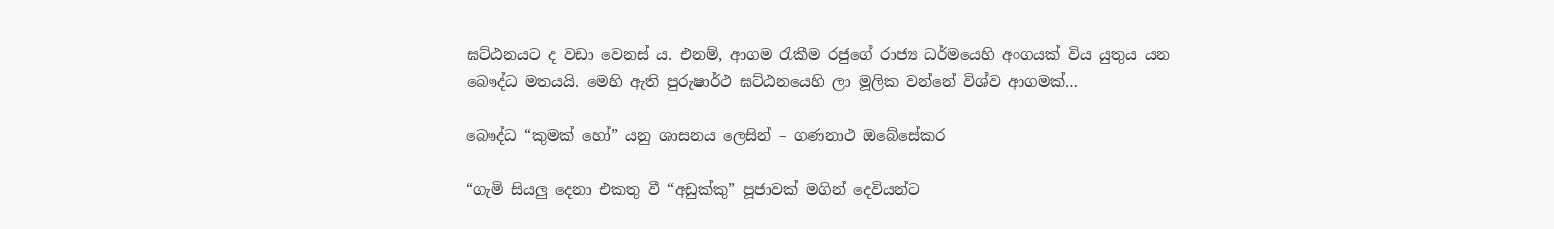ඝට්ඨනයට ද වඩා වෙනස් ය. එනම්, ආගම රැකීම රජුගේ රාජ්‍ය ධර්මයෙහි අංගයක් විය යුතුය යන බෞද්ධ මතයයි. මෙහි ඇති පුරුෂාර්ථ ඝට්ඨනයෙහි ලා මූලික වන්නේ විශ්ව ආගමක්…

බෞද්ධ “කුමක් හෝ” යනු ශාසනය ලෙසින් – ගණනාථ ඔබේසේකර

“ගැමි සියලු දෙනා එකතු වී “අඩුක්කු” පූජාවක් මගින් දෙවියන්ට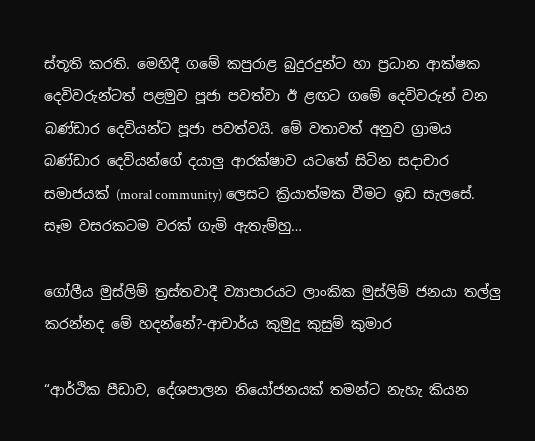ස්තූති කරති. මෙහිදී ගමේ කපුරාළ බුදුරදුන්ට හා ප්‍රධාන ආක්ෂක දෙවිවරුන්ටත් පළමුව පූජා පවත්වා ඊ ළඟට ගමේ දෙවිවරුන් වන බණ්ඩාර දෙවියන්ට පූජා පවත්වයි. මේ වතාවත් අනුව ග්‍රාමය බණ්ඩාර දෙවියන්ගේ දයාලු ආරක්ෂාව යටතේ සිටින සදාචාර සමාජයක් (moral community) ලෙසට ක්‍රියාත්මක වීමට ඉඩ සැලසේ. සෑම වසරකටම වරක් ගැමි ඇතැම්හු…

ගෝලීය මුස්ලිම් ත්‍රස්තවාදී ව්‍යාපාරයට ලාංකික මුස්ලිම් ජනයා තල්ලු කරන්නද මේ හදන්නේ?-ආචාර්ය කුමුදු කුසුම් කුමාර

“ආර්ථික පීඩාව, දේශපාලන නියෝජනයක් තමන්ට නැහැ කියන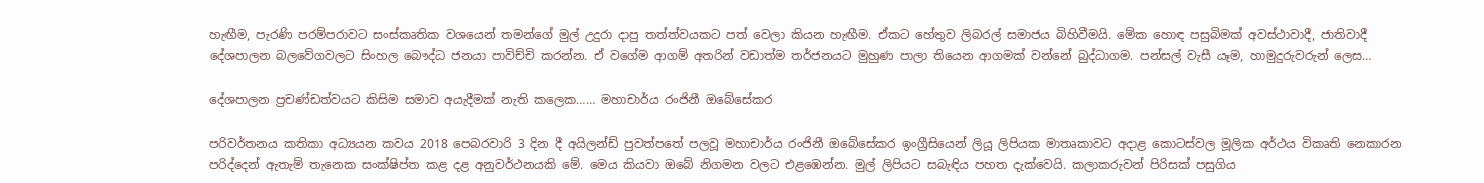හැඟීම, පැරණි පරම්පරාවට සංස්කෘතික වශයෙන් තමන්ගේ මුල් උදුරා දාපු තත්ත්වයකට පත් වෙලා කියන හැඟීම. ඒකට හේතුව ලිබරල් සමාජය බිහිවීමයි. මේක හොඳ පසුබිමක් අවස්ථාවාදී, ජාතිවාදී දේශපාලන බලවේගවලට සිංහල බෞද්ධ ජනයා පාවිච්චි කරන්න. ඒ වගේම ආගම් අතරින් වඩාත්ම තර්ජනයට මුහුණ පාලා තියෙන ආගමක් වන්නේ බුද්ධාගම. පන්සල් වැසී යෑම, හාමුදුරුවරුන් ලෙස…

දේශපාලන ප්‍රචණ්ඩත්වයට කිසිම සමාව අයැදීමක් නැති කලෙක…… මහාචාර්ය රංජිනී ඔබේසේකර

පරිවර්තනය කතිකා අධ්‍යයන කවය 2018 පෙබරවාරි 3 දින දී අයිලන්ඩ් පුවත්පතේ පලවූ මහාචාර්ය රංජිනී ඔබේසේකර ඉංග්‍රීසියෙන් ලියූ ලිපියක මාතෘකාවට අදාළ කොටස්වල මූලික අර්ථය විකෘති නෙකාරන පරිද්දෙන් ඇතැම් තැනෙක සංක්ෂිප්ත කළ දළ අනුවර්ථනයකි මේ. මෙය කියවා ඔබේ නිගමන වලට එළඹෙන්න. මුල් ලිපියට සබැඳිය පහත දැක්වෙයි. කලාකරුවන් පිරිසක් පසුගිය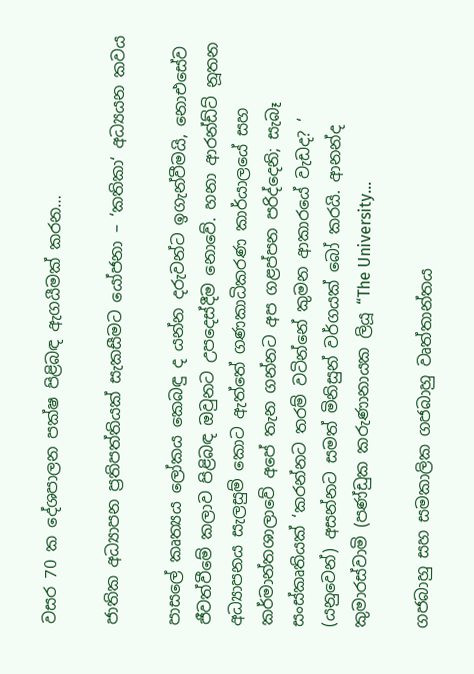වසර 70 ක දේශපාලන පක්ෂ පිළිබඳ ඇගයීමක් කරන…

ජාතික අධ්‍යාපන ප්‍රතිපත්තියක් සැකසීමට යෝජනා – ‘කතිකා‘ අධ්‍යයන කවය

පාසලේ කෘත්‍යය ලෝකය කෙබඳු ද යන්න දරුවන්ට ඉගැන්වීමයි, නොඑසේව ජීවත්වීමේ කලාව පිළිබඳ ඔවුනට උපදෙස්දීම නොවේ. හනා ආරන්ඩ්ට් නූතන අධ්‍යාපනය සැලසුම් කොට ඇත්තේ ගණකාධිකරණ කාර්යාලයේ සහ කර්මාන්තශාලාවේ අපේ තැන ගන්නට අප ගළප්පන පරිද්දෙනි; සැබෑ සංස්කෘතියක් ‘කරන්නට තරම් වටින්නේ කුමන ආකාරයේ වැඩද? ‘ (යනුවෙන්) අසන්නට සමත් මිනිසුන් වර්ගයක් බෝ කරයි. ආනන්ද කුමාරස්වාමි (පණ්ඩුක කරුණානායක ලියූ “The University…

ගජබාහු සහ සමකාලික ගජබාහු වෘත්තාන්තය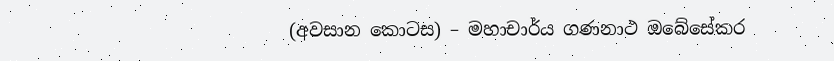(අවසාන කොටස) – මහාචාර්ය ගණනාථ ඔබේසේකර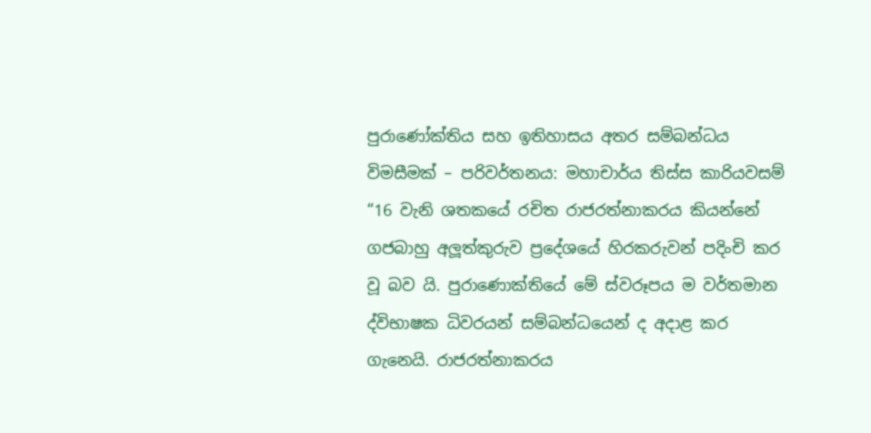පුරාණෝක්තිය සහ ඉතිහාසය අතර සම්බන්ධය විමසීමක් – පරිවර්තනය: මහාචාර්ය තිස්ස කාරියවසම් “16 වැනි ශතකයේ රචිත රාජරත්නාකරය කියන්නේ ගජබාහු අලූත්කුරුව ප්‍රදේශයේ හිරකරුවන් පදිංචි කර වූ බව යි. පුරාණොක්තියේ මේ ස්වරූපය ම වර්තමාන ද්විභාෂක ධිවරයන් සම්බන්ධයෙන් ද අදාළ කර ගැනෙයි. රාජරත්නාකරය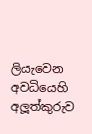ලියැවෙන අවධියෙහි අලූත්කුරුව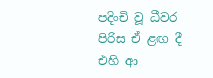පදිංචි වූ ධීවර පිරිස ඒ ළඟ දී එහි ආ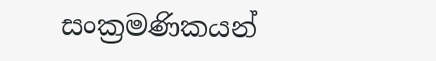සංක්‍රමණිකයන්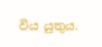විය යුතුය.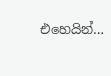එහෙයින්…